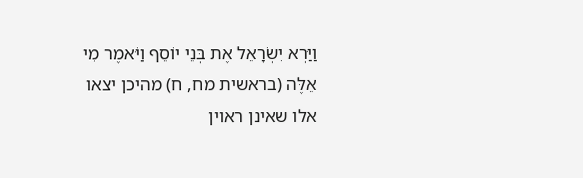וַיַּרְא יִשְׂרָאֵל אֶת בְּנֵי יוֹסֵף וַיֹּאמֶר מִי אֵלֶּה (בראשית מח, ח) מהיכן יצאו אלו שאינן ראוין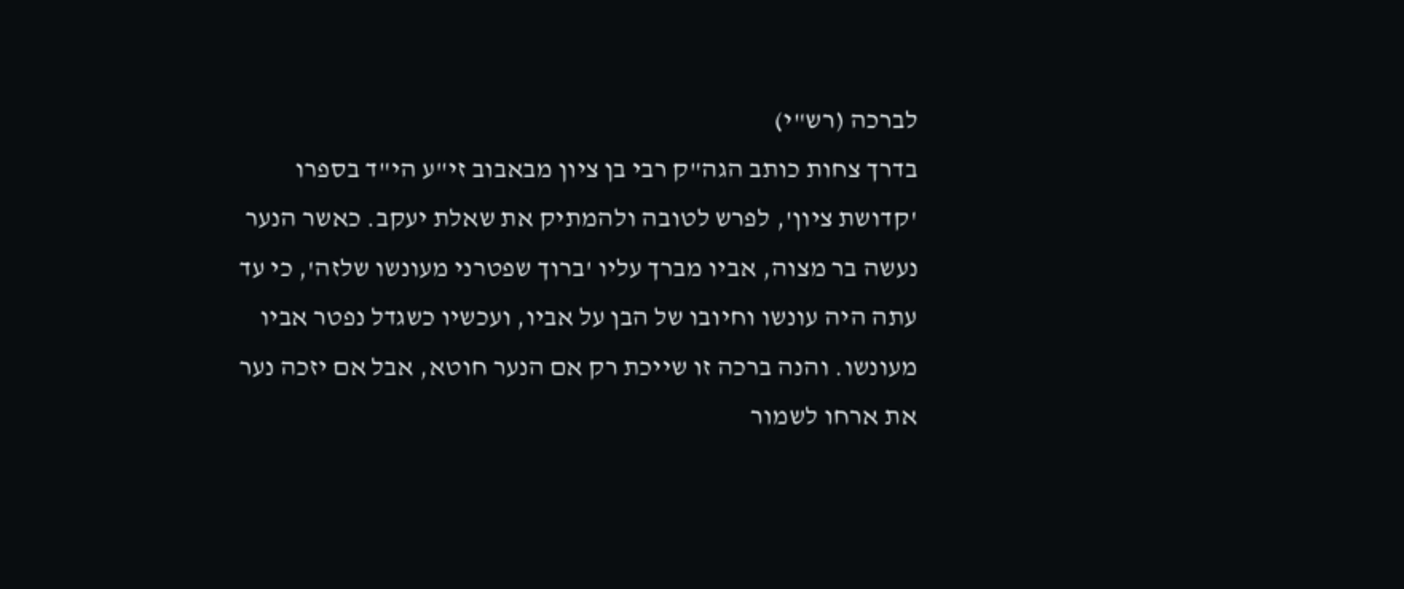לברכה (רש"י)
בדרך צחות כותב הגה"ק רבי בן ציון מבאבוב זי"ע הי"ד בספרו 'קדושת ציון', לפרש לטובה ולהמתיק את שאלת יעקב. כאשר הנער נעשה בר מצוה, אביו מברך עליו 'ברוך שפטרני מעונשו שלזה', כי עד עתה היה עונשו וחיובו של הבן על אביו, ועכשיו כשגדל נפטר אביו מעונשו. והנה ברכה זו שייכת רק אם הנער חוטא, אבל אם יזכה נער את ארחו לשמור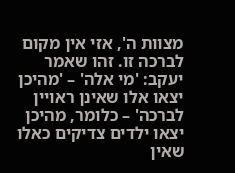מצוות ה', אזי אין מקום לברכה זו. זהו שאמר יעקב: 'מי אלה' – 'מהיכן יצאו אלו שאינן ראויין לברכה' – כלומר, מהיכן יצאו ילדים צדיקים כאלו שאין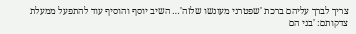צריך לברך עליהם ברכת 'שפטרני מעונשו שלזה'… השיב יוסף והוסיף עוד להתפעל ממעלת צדקותם: 'בני הם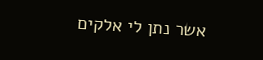אשר נתן לי אלקים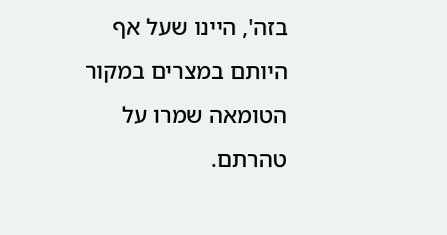בזה', היינו שעל אף היותם במצרים במקור הטומאה שמרו על טהרתם.